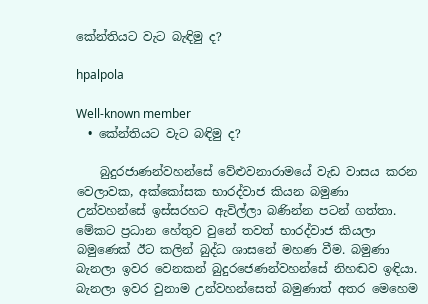කේන්තියට වැට බැඳිමු ද?

hpalpola

Well-known member
  • කේන්තියට වැට බඳිමු ද?

    බුදුරජාණන්වහන්සේ වේළුවනාරාමයේ වැඩ වාසය කරන වෙලාවක, අක්කෝසක භාරද්වාජ කියන බමුණා උන්වහන්සේ ඉස්සරහට ඇවිල්ලා බණින්න පටන් ගත්තා. මේකට ප්‍රධාන හේතුව වුනේ තවත් භාරද්වාජ කියලා බමුණෙක් ඊට කලින් බුද්ධ ශාසනේ මහණ වීම. බමුණා බැනලා ඉවර වෙනකන් බුදුරජෙණන්වහන්සේ නිහඬව ඉඳියා. බැනලා ඉවර වුනාම උන්වහන්සෙත් බමුණාත් අතර මෙහෙම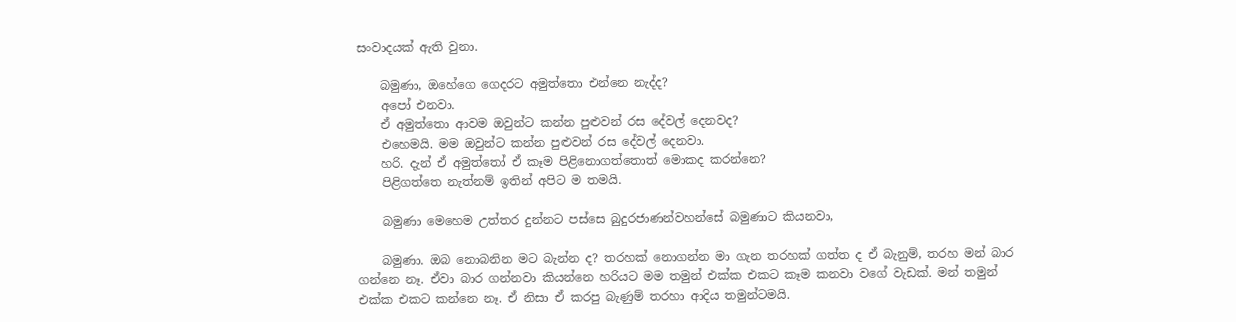සංවාදයක් ඇති වුනා.

    බමුණා, ඔහේගෙ ගෙදරට අමුත්තො එන්නෙ නැද්ද?
    අපෝ එනවා.
    ඒ අමුත්තො ආවම ඔවුන්ට කන්න පුළුවන් රස දේවල් දෙනවද?
    එහෙමයි. මම ඔවුන්ට කන්න පුළුවන් රස දේවල් දෙනවා.
    හරි. දැන් ඒ අමුත්තෝ ඒ කෑම පිළිනොගත්තොත් මොකද කරන්නෙ?
    පිළිගත්තෙ නැත්නම් ඉතින් අපිට ම තමයි.

    බමුණා මෙහෙම උත්තර දුන්නට පස්සෙ බුදුරජාණන්වහන්සේ බමුණාට කියනවා,

    බමුණා. ඔබ නොබනින මට බැන්න ද? තරහක් නොගන්න මා ගැන තරහක් ගත්ත ද ඒ බැනුම්, තරහ මන් බාර ගන්නෙ නෑ. ඒවා බාර ගන්නවා කියන්නෙ හරියට මම තමුන් එක්ක එකට කෑම කනවා වගේ වැඩක්. මන් තමුන් එක්ක එකට කන්නෙ නෑ. ඒ නිසා ඒ කරපු බැණුම් තරහා ආදිය තමුන්ටමයි.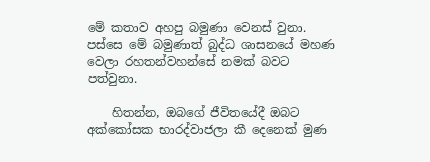මේ කතාව අහපු බමුණා වෙනස් වුනා. පස්සෙ මේ බමුණාත් බුද්ධ ශාසනයේ මහණ වෙලා රහතන්වහන්සේ නමක් බවට පත්වුනා.

    හිතන්න, ඔබගේ ජීවිතයේදී ඔබට අක්කෝසක භාරද්වාජලා කී දෙනෙක් මුණ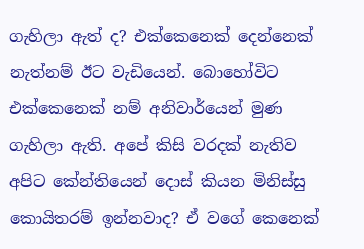ගැහිලා ඇත් ද? එක්කෙනෙක් දෙන්නෙක් නැත්නම් ඊට වැඩියෙන්. බොහෝවිට එක්කෙනෙක් නම් අනිවාර්යෙන් මුණ ගැහිලා ඇති. අපේ කිසි වරදක් නැතිව අපිට කේන්තියෙන් දොස් කියන මිනිස්සු කොයිතරම් ඉන්නවාද? ඒ වගේ කෙනෙක්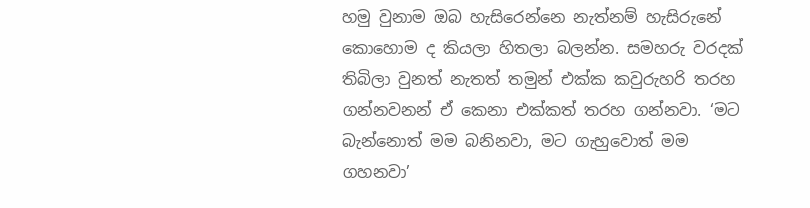හමු වුනාම ඔබ හැසිරෙන්නෙ නැත්නම් හැසිරුනේ කොහොම ද කියලා හිතලා බලන්න. සමහරු වරදක් තිබිලා වුනත් නැතත් තමුන් එක්ක කවුරුහරි තරහ ගන්නවනන් ඒ කෙනා එක්කත් තරහ ගන්නවා. ‘මට බැන්නොත් මම බනිනවා, මට ගැහුවොත් මම ගහනවා’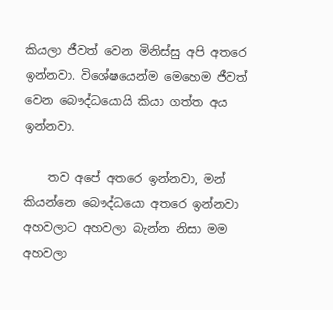කියලා ජීවත් වෙන මිනිස්සු අපි අතරෙ ඉන්නවා. විශේෂයෙන්ම මෙහෙම ජීවත් වෙන බෞද්ධයොයි කියා ගත්ත අය ඉන්නවා.

    තව අපේ අතරෙ ඉන්නවා, මන් කියන්නෙ බෞද්ධයො අතරෙ ඉන්නවා අහවලාට අහවලා බැන්න නිසා මම අහවලා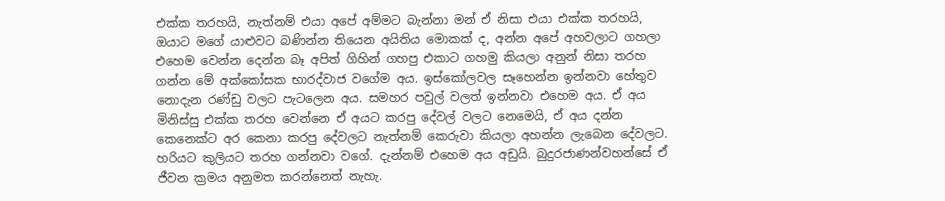එක්ක තරහයි, නැත්නම් එයා අපේ අම්මට බැන්නා මන් ඒ නිසා එයා එක්ක තරහයි, ඔයාට මගේ යාළුවට බණින්න තියෙන අයිතිය මොකක් ද, අන්න අපේ අහවලාට ගහලා එහෙම වෙන්න දෙන්න බෑ අපිත් ගිහින් ගහපු එකාට ගහමු කියලා අනුන් නිසා තරහ ගන්න මේ අක්කෝසක භාරද්වාජ වගේම අය. ඉස්කෝලවල සෑහෙන්න ඉන්නවා හේතුව නොදැන රණ්ඩු වලට පැටලෙන අය. සමහර පවුල් වලත් ඉන්නවා එහෙම අය. ඒ අය මිනිස්සු එක්ක තරහ වෙන්නෙ ඒ අයට කරපු දේවල් වලට නෙමෙයි, ඒ අය දන්න කෙනෙක්ට අර කෙනා කරපු දේවලට නැත්නම් කෙරුවා කියලා අහන්න ලැබෙන දේවලට. හරියට කුලියට තරහ ගන්නවා වගේ. දැන්නම් එහෙම අය අඩුයි. බුදුරජාණන්වහන්සේ ඒ ජීවන ක්‍රමය අනුමත කරන්නෙත් නැහැ.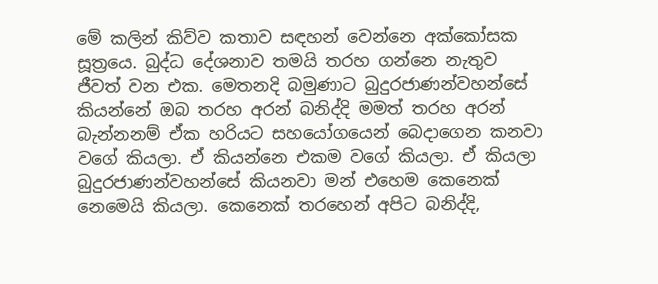මේ කලින් කිව්ව කතාව සඳහන් වෙන්නෙ අක්කෝසක සූත්‍රයෙ. බුද්ධ දේශනාව තමයි තරහ ගන්නෙ නැතුව ජීවත් වන එක. මෙතනදි බමුණාට බුදුරජාණන්වහන්සේ කියන්නේ ඔබ තරහ අරන් බනිද්දි මමත් තරහ අරන් බැන්නනම් ඒක හරියට සහයෝගයෙන් බෙදාගෙන කනවා වගේ කියලා. ඒ කියන්නෙ එකම වගේ කියලා. ඒ කියලා බුදුරජාණන්වහන්සේ කියනවා මන් එහෙම කෙනෙක් නෙමෙයි කියලා. කෙනෙක් තරහෙන් අපිට බනිද්දි,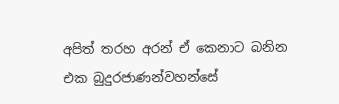අපිත් තරහ අරන් ඒ කෙනාට බනින එක බුදුරජාණන්වහන්සේ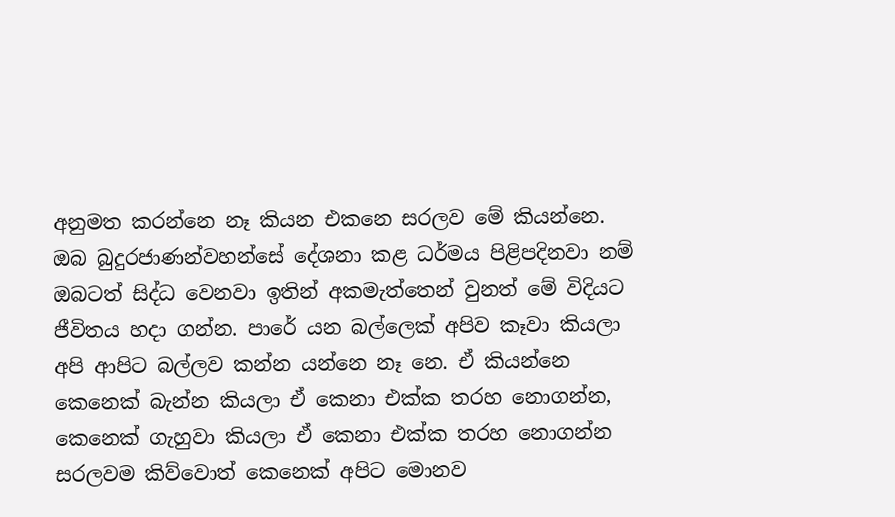අනුමත කරන්නෙ නෑ කියන එකනෙ සරලව මේ කියන්නෙ. ඔබ බුදුරජාණන්වහන්සේ දේශනා කළ ධර්මය පිළිපදිනවා නම් ඔබටත් සිද්ධ වෙනවා ඉතින් අකමැත්තෙන් වුනත් මේ විදියට ජීවිතය හදා ගන්න. පාරේ යන බල්ලෙක් අපිව කෑවා කියලා අපි ආපිට බල්ලව කන්න යන්නෙ නෑ නෙ. ඒ කියන්නෙ කෙනෙක් බැන්න කියලා ඒ කෙනා එක්ක තරහ නොගන්න, කෙනෙක් ගැහුවා කියලා ඒ කෙනා එක්ක තරහ නොගන්න සරලවම කිව්වොත් කෙනෙක් අපිට මොනව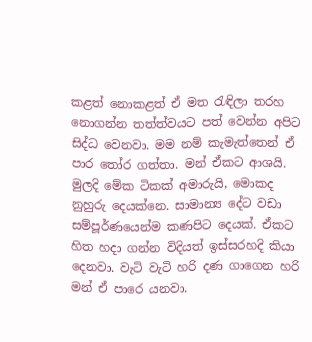කළත් නොකළත් ඒ මත රැඳිලා තරහ නොගන්න තත්ත්වයට පත් වෙන්න අපිට සිද්ධ වෙනවා. මම නම් කැමැත්තෙන් ඒ පාර තෝර ගත්තා. මන් ඒකට ආශයි. මුලදි මේක ටිකක් අමාරුයි, මොකද නුහුරු දෙයක්නෙ. සාමාන්‍ය දේට වඩා සම්පූර්ණයෙන්ම කණපිට දෙයක්. ඒකට හිත හදා ගන්න විදියත් ඉස්සරහදි කියා දෙනවා. වැටි වැටි හරි දණ ගාගෙන හරි මන් ඒ පාරෙ යනවා.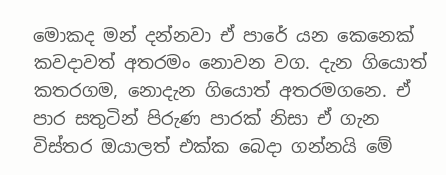මොකද මන් දන්නවා ඒ පාරේ යන කෙනෙක් කවදාවත් අතරමං නොවන වග. දැන ගියොත් කතරගම, නොදැන ගියොත් අතරමගනෙ. ඒ පාර සතුටින් පිරුණ පාරක් නිසා ඒ ගැන විස්තර ඔයාලත් එක්ක බෙදා ගන්නයි මේ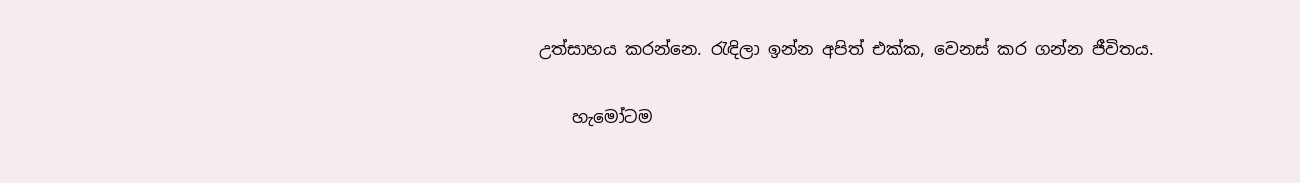උත්සාහය කරන්නෙ. රැඳිලා ඉන්න අපිත් එක්ක, වෙනස් කර ගන්න ජීවිතය.

    හැමෝටම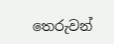තෙරුවන්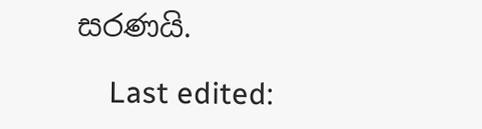සරණයි.

    Last edited: